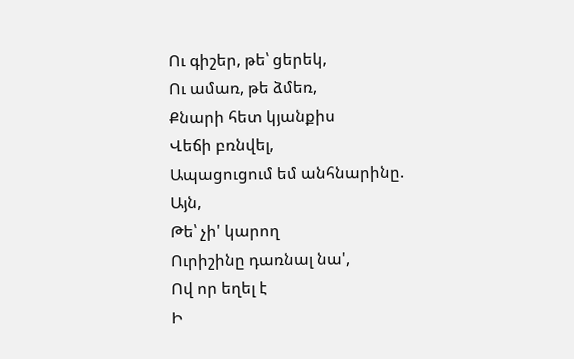Ու գիշեր, թե՝ ցերեկ,
Ու ամառ, թե ձմեռ,
Քնարի հետ կյանքիս
Վեճի բռնվել,
Ապացուցում եմ անհնարինը.
Այն,
Թե՝ չի' կարող
Ուրիշինը դառնալ նա',
Ով որ եղել է
Ի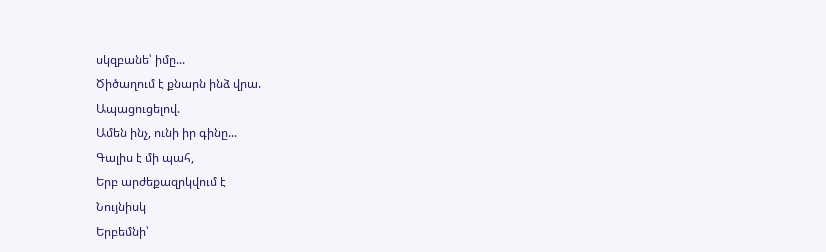սկզբանե՝ իմը...
Ծիծաղում է քնարն ինձ վրա.
Ապացուցելով.
Ամեն ինչ, ունի իր գինը...
Գալիս է մի պահ,
Երբ արժեքազրկվում է
Նույնիսկ
Երբեմնի՝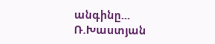անգինը...
Ռ.Խաստյան